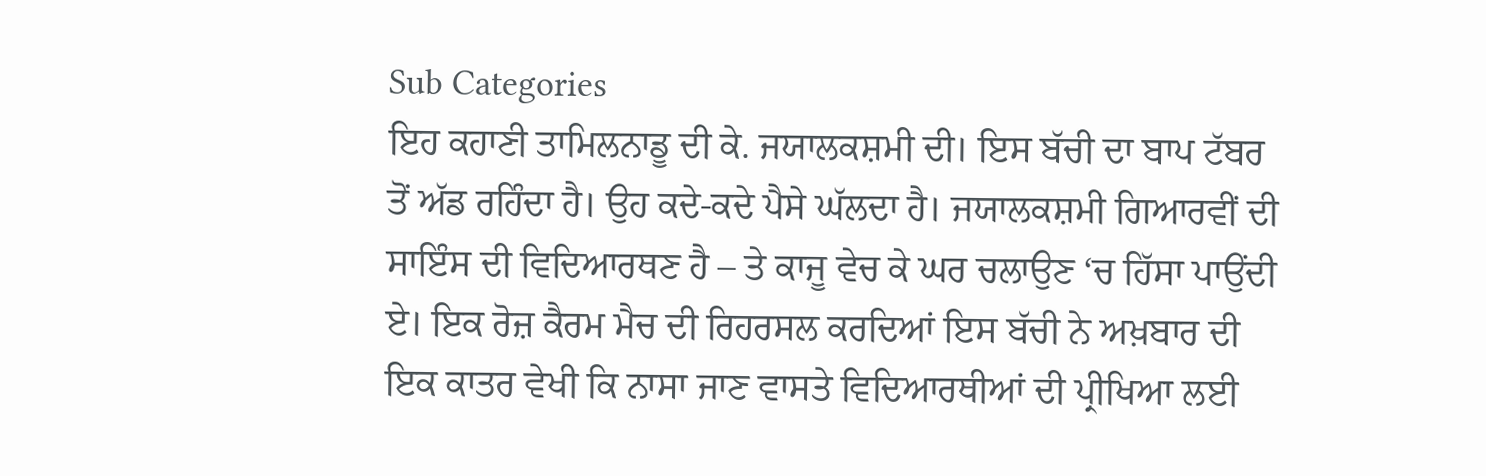Sub Categories
ਇਹ ਕਹਾਣੀ ਤਾਮਿਲਨਾਡੂ ਦੀ ਕੇ. ਜਯਾਲਕਸ਼ਮੀ ਦੀ। ਇਸ ਬੱਚੀ ਦਾ ਬਾਪ ਟੱਬਰ ਤੋਂ ਅੱਡ ਰਹਿੰਦਾ ਹੈ। ਉਹ ਕਦੇ-ਕਦੇ ਪੈਸੇ ਘੱਲਦਾ ਹੈ। ਜਯਾਲਕਸ਼ਮੀ ਗਿਆਰਵੀਂ ਦੀ ਸਾਇੰਸ ਦੀ ਵਿਦਿਆਰਥਣ ਹੈ – ਤੇ ਕਾਜੂ ਵੇਚ ਕੇ ਘਰ ਚਲਾਉਣ ‘ਚ ਹਿੱਸਾ ਪਾਉਂਦੀ ਏ। ਇਕ ਰੋਜ਼ ਕੈਰਮ ਮੈਚ ਦੀ ਰਿਹਰਸਲ ਕਰਦਿਆਂ ਇਸ ਬੱਚੀ ਨੇ ਅਖ਼ਬਾਰ ਦੀ ਇਕ ਕਾਤਰ ਵੇਖੀ ਕਿ ਨਾਸਾ ਜਾਣ ਵਾਸਤੇ ਵਿਦਿਆਰਥੀਆਂ ਦੀ ਪ੍ਰੀਖਿਆ ਲਈ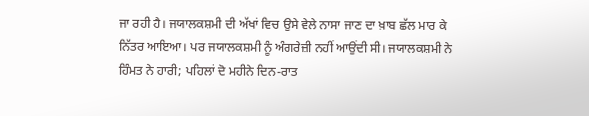ਜਾ ਰਹੀ ਹੈ। ਜਯਾਲਕਸ਼ਮੀ ਦੀ ਅੱਖਾਂ ਵਿਚ ਉਸੇ ਵੇਲੇ ਨਾਸਾ ਜਾਣ ਦਾ ਖ਼ਾਬ ਛੱਲ ਮਾਰ ਕੇ ਨਿੱਤਰ ਆਇਆ। ਪਰ ਜਯਾਲਕਸ਼ਮੀ ਨੂੰ ਅੰਗਰੇਜ਼ੀ ਨਹੀਂ ਆਉਂਦੀ ਸੀ। ਜਯਾਲਕਸ਼ਮੀ ਨੇ ਹਿੰਮਤ ਨੇ ਹਾਰੀ; ਪਹਿਲਾਂ ਦੋ ਮਹੀਨੇ ਦਿਨ-ਰਾਤ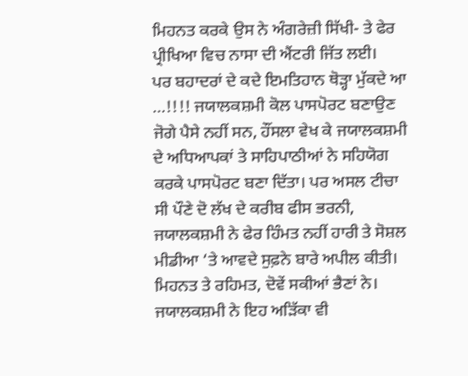ਮਿਹਨਤ ਕਰਕੇ ਉਸ ਨੇ ਅੰਗਰੇਜ਼ੀ ਸਿੱਖੀ- ਤੇ ਫੇਰ ਪ੍ਰੀਖਿਆ ਵਿਚ ਨਾਸਾ ਦੀ ਐਂਟਰੀ ਜਿੱਤ ਲਈ।
ਪਰ ਬਹਾਦਰਾਂ ਦੇ ਕਦੇ ਇਮਤਿਹਾਨ ਥੋੜ੍ਹਾ ਮੁੱਕਦੇ ਆ …!!!! ਜਯਾਲਕਸ਼ਮੀ ਕੋਲ ਪਾਸਪੋਰਟ ਬਣਾਉਣ ਜੋਗੇ ਪੈਸੇ ਨਹੀਂ ਸਨ, ਹੌਂਸਲਾ ਵੇਖ ਕੇ ਜਯਾਲਕਸ਼ਮੀ ਦੇ ਅਧਿਆਪਕਾਂ ਤੇ ਸਾਹਿਪਾਠੀਆਂ ਨੇ ਸਹਿਯੋਗ ਕਰਕੇ ਪਾਸਪੋਰਟ ਬਣਾ ਦਿੱਤਾ। ਪਰ ਅਸਲ ਟੀਚਾ ਸੀ ਪੌਣੇ ਦੋ ਲੱਖ ਦੇ ਕਰੀਬ ਫੀਸ ਭਰਨੀ, ਜਯਾਲਕਸ਼ਮੀ ਨੇ ਫੇਰ ਹਿੰਮਤ ਨਹੀਂ ਹਾਰੀ ਤੇ ਸੋਸ਼ਲ ਮੀਡੀਆ ‘ਤੇ ਆਵਦੇ ਸੁਫ਼ਨੇ ਬਾਰੇ ਅਪੀਲ ਕੀਤੀ। ਮਿਹਨਤ ਤੇ ਰਹਿਮਤ, ਦੋਵੇਂ ਸਕੀਆਂ ਭੈਣਾਂ ਨੇ। ਜਯਾਲਕਸ਼ਮੀ ਨੇ ਇਹ ਅੜਿੱਕਾ ਵੀ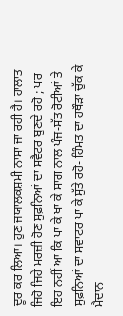ਦੂਰ ਕਰ ਲਿਆ। ਹੁਣ ਜਯਾਲਕਸ਼ਮੀ ਨਾਸਾ ਜਾ ਰਹੀ ਹੈ। ਹਾਲਾਤ ਜਿਹੋ ਜਿਹੇ ਮਰਜ਼ੀ ਹੋਣ ਸੁਫ਼ਨਿਆਂ ਦਾ ਸਵੈਟਰ ਬੁਣਦੇ ਰਹੋ ; ਪਰ ਇਹ ਨਹੀਂ ਆ ਕਿ ਪਾ ਕੇ ਖਾ ਕੇ ਸਾਗ ਨਾਲ ਪੰਜ-ਸੱਤ ਰੋਟੀਆਂ ਤੇ ਸੁਫ਼ਨਿਆਂ ਦਾ ਸਵਾਟਰ ਪਾ ਕੇ ਸੁੱਤੇ ਰਹੋ- ਹਿੰਮਤ ਦਾ ਹਥੌੜਾ ਚੁੱਕ ਕੇ ਮੈਦਾਨ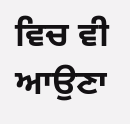ਵਿਚ ਵੀ ਆਉਣਾ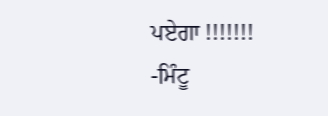ਪਏਗਾ !!!!!!!
-ਮਿੰਟੂ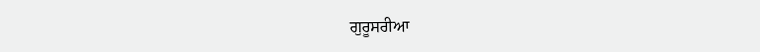ਗੁਰੂਸਰੀਆ